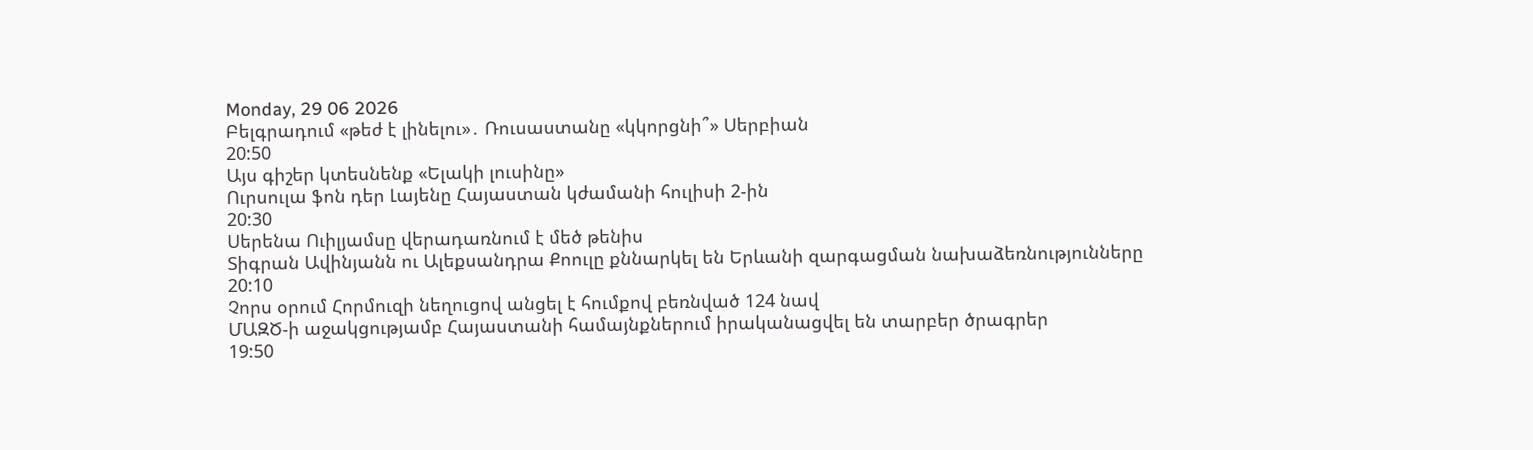Monday, 29 06 2026
Բելգրադում «թեժ է լինելու»․ Ռուսաստանը «կկորցնի՞» Սերբիան
20:50
Այս գիշեր կտեսնենք «Ելակի լուսինը»
Ուրսուլա ֆոն դեր Լայենը Հայաստան կժամանի հուլիսի 2-ին
20:30
Սերենա Ուիլյամսը վերադառնում է մեծ թենիս
Տիգրան Ավինյանն ու Ալեքսանդրա Քոուլը քննարկել են Երևանի զարգացման նախաձեռնությունները
20:10
Չորս օրում Հորմուզի նեղուցով անցել է հումքով բեռնված 124 նավ
ՄԱԶԾ-ի աջակցությամբ Հայաստանի համայնքներում իրականացվել են տարբեր ծրագրեր
19:50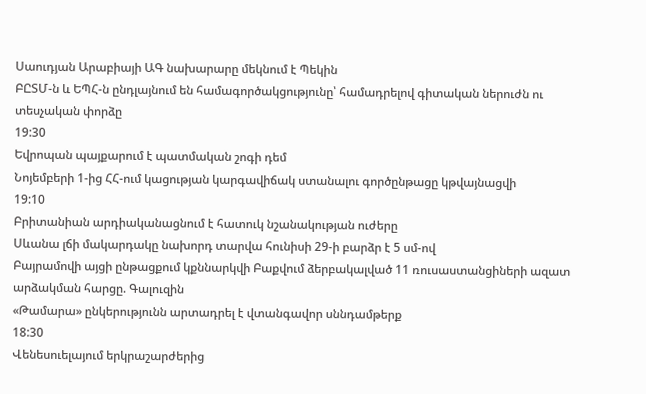Սաուդյան Արաբիայի ԱԳ նախարարը մեկնում է Պեկին
ԲԸՏՄ-ն և ԵՊՀ-ն ընդլայնում են համագործակցությունը՝ համադրելով գիտական ներուժն ու տեսչական փորձը
19:30
Եվրոպան պայքարում է պատմական շոգի դեմ
Նոյեմբերի 1-ից ՀՀ-ում կացության կարգավիճակ ստանալու գործընթացը կթվայնացվի
19:10
Բրիտանիան արդիականացնում է հատուկ նշանակության ուժերը
Սևանա լճի մակարդակը նախորդ տարվա հունիսի 29-ի բարձր է 5 սմ-ով
Բայրամովի այցի ընթացքում կքննարկվի Բաքվում ձերբակալված 11 ռուսաստանցիների ազատ արձակման հարցը. Գալուզին
«Թամարա» ընկերությունն արտադրել է վտանգավոր սննդամթերք
18:30
Վենեսուելայում երկրաշարժերից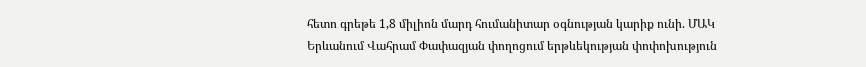հետո գրեթե 1,8 միլիոն մարդ հումանիտար օգնության կարիք ունի. ՄԱԿ
Երևանում Վահրամ Փափազյան փողոցում երթևեկության փոփոխություն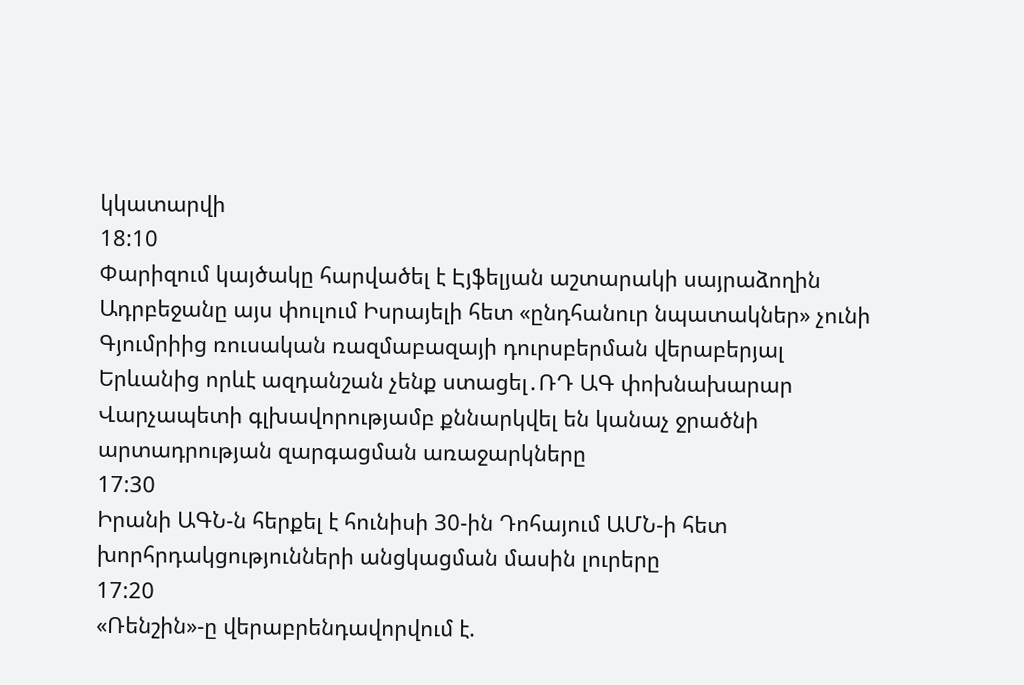կկատարվի
18:10
Փարիզում կայծակը հարվածել է Էյֆելյան աշտարակի սայրաձողին
Ադրբեջանը այս փուլում Իսրայելի հետ «ընդհանուր նպատակներ» չունի
Գյումրիից ռուսական ռազմաբազայի դուրսբերման վերաբերյալ Երևանից որևէ ազդանշան չենք ստացել․ՌԴ ԱԳ փոխնախարար
Վարչապետի գլխավորությամբ քննարկվել են կանաչ ջրածնի արտադրության զարգացման առաջարկները
17:30
Իրանի ԱԳՆ-ն հերքել է հունիսի 30-ին Դոհայում ԱՄՆ-ի հետ խորհրդակցությունների անցկացման մասին լուրերը
17:20
«Ռենշին»-ը վերաբրենդավորվում է.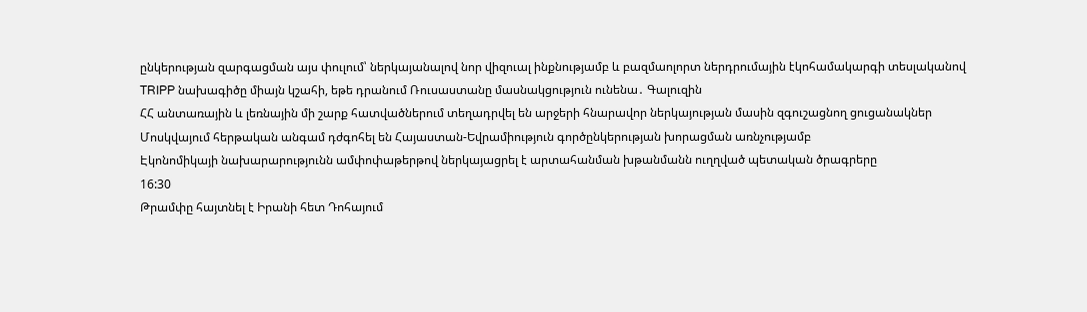ընկերության զարգացման այս փուլում՝ ներկայանալով նոր վիզուալ ինքնությամբ և բազմաոլորտ ներդրումային էկոհամակարգի տեսլականով
TRIPP նախագիծը միայն կշահի, եթե դրանում Ռուսաստանը մասնակցություն ունենա․ Գալուզին
ՀՀ անտառային և լեռնային մի շարք հատվածներում տեղադրվել են արջերի հնարավոր ներկայության մասին զգուշացնող ցուցանակներ
Մոսկվայում հերթական անգամ դժգոհել են Հայաստան-Եվրամիություն գործընկերության խորացման առնչությամբ
Էկոնոմիկայի նախարարությունն ամփոփաթերթով ներկայացրել է արտահանման խթանմանն ուղղված պետական ծրագրերը
16:30
Թրամփը հայտնել է Իրանի հետ Դոհայում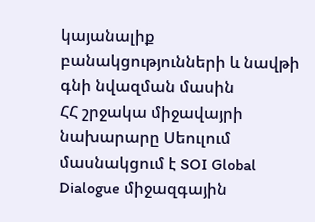կայանալիք բանակցությունների և նավթի գնի նվազման մասին
ՀՀ շրջակա միջավայրի նախարարը Սեուլում մասնակցում է SOI Global Dialogue միջազգային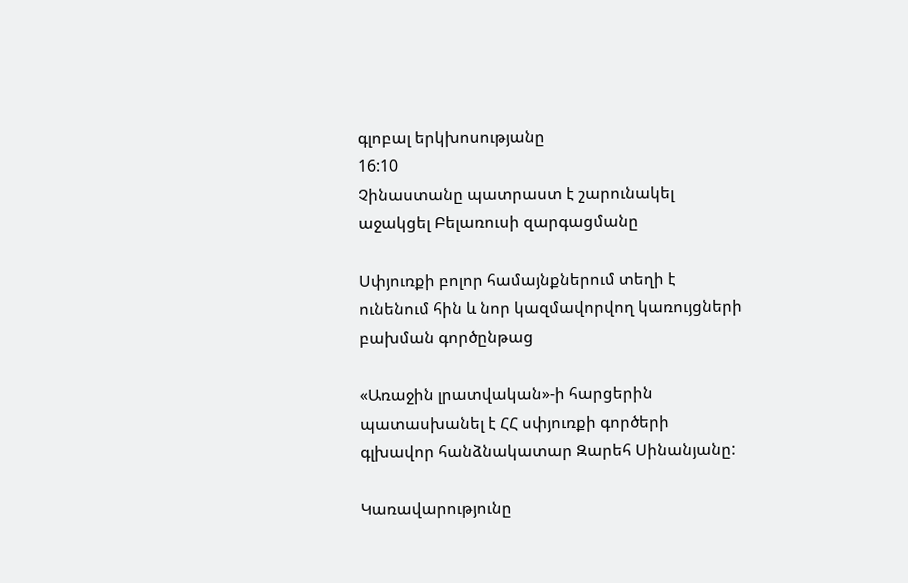գլոբալ երկխոսությանը
16:10
Չինաստանը պատրաստ է շարունակել աջակցել Բելառուսի զարգացմանը

Սփյուռքի բոլոր համայնքներում տեղի է ունենում հին և նոր կազմավորվող կառույցների բախման գործընթաց

«Առաջին լրատվական»-ի հարցերին պատասխանել է ՀՀ սփյուռքի գործերի գլխավոր հանձնակատար Զարեհ Սինանյանը:

Կառավարությունը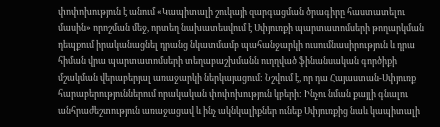փոփոխություն է անում «Կապիտալի շուկայի զարգացման ծրագիրը հաստատելու մասին» որոշման մեջ, որտեղ նախատեսվում է Սփյուռքի պարտատոմսերի թողարկման դեպքում իրականացնել դրանց նկատմամբ պահանջարկի ուսումնասիրություն և դրա հիման վրա պարտատոմսերի տեղաբաշխմանն ուղղված ֆինանսական գործիքի մշակման վերաբերյալ առաջարկի ներկայացում: Նշվում է, որ դա Հայաստան-Սփյուռք հարաբերություններում որակական փոփոխություն կբերի: Ինչու նման քայլի գնալու անհրաժեշտություն առաջացավ և ինչ ակնկալիքներ ունեք Սփյուռքից նաև կապիտալի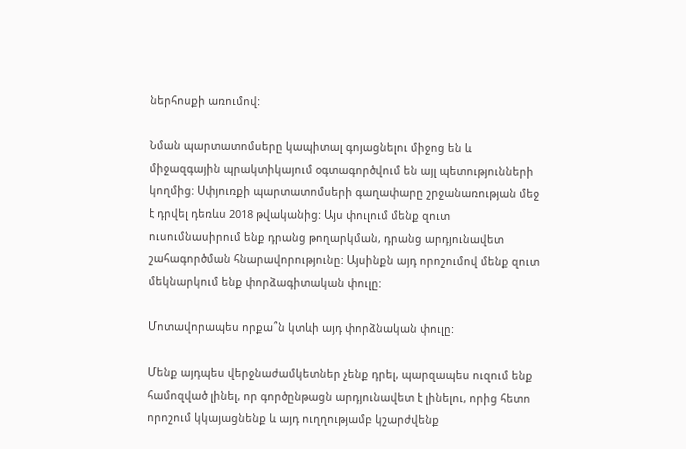ներհոսքի առումով:

Նման պարտատոմսերը կապիտալ գոյացնելու միջոց են և միջազգային պրակտիկայում օգտագործվում են այլ պետությունների կողմից: Սփյուռքի պարտատոմսերի գաղափարը շրջանառության մեջ է դրվել դեռևս 2018 թվականից: Այս փուլում մենք զուտ ուսումնասիրում ենք դրանց թողարկման, դրանց արդյունավետ շահագործման հնարավորությունը: Այսինքն այդ որոշումով մենք զուտ մեկնարկում ենք փորձագիտական փուլը:

Մոտավորապես որքա՞ն կտևի այդ փորձնական փուլը:

Մենք այդպես վերջնաժամկետներ չենք դրել, պարզապես ուզում ենք համոզված լինել, որ գործընթացն արդյունավետ է լինելու, որից հետո որոշում կկայացնենք և այդ ուղղությամբ կշարժվենք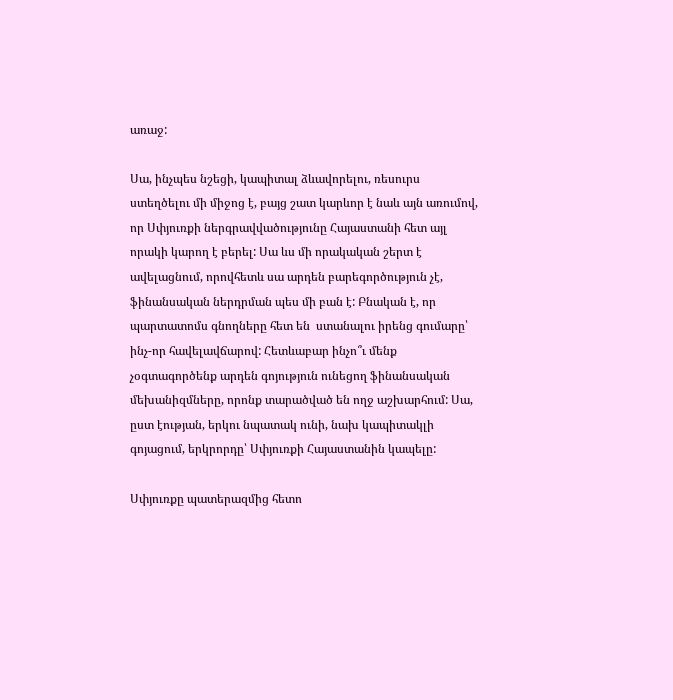առաջ:

Սա, ինչպես նշեցի, կապիտալ ձևավորելու, ռեսուրս ստեղծելու մի միջոց է, բայց շատ կարևոր է նաև այն առումով, որ Սփյուռքի ներգրավվածությունը Հայաստանի հետ այլ որակի կարող է բերել: Սա ևս մի որակական շերտ է ավելացնում, որովհետև սա արդեն բարեգործություն չէ, ֆինանսական ներդրման պես մի բան է: Բնական է, որ պարտատոմս գնողները հետ են  ստանալու իրենց գումարը՝ ինչ-որ հավելավճարով: Հետևաբար ինչո՞ւ մենք չօգտագործենք արդեն գոյություն ունեցող ֆինանսական մեխանիզմները, որոնք տարածված են ողջ աշխարհում: Սա, ըստ էության, երկու նպատակ ունի, նախ կապիտակլի գոյացում, երկրորդը՝ Սփյուռքի Հայաստանին կապելը:

Սփյուռքը պատերազմից հետո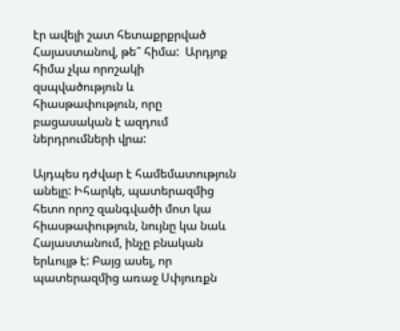էր ավելի շատ հետաքրքրված Հայաստանով, թե՞ հիմա:  Արդյոք հիմա չկա որոշակի զսպվածություն և հիասթափություն, որը բացասական է ազդում ներդրումների վրա:

Այդպես դժվար է համեմատություն անելը: Իհարկե, պատերազմից հետո որոշ զանգվածի մոտ կա հիասթափություն, նույնը կա նաև Հայաստանում, ինչը բնական երևույթ է: Բայց ասել, որ պատերազմից առաջ Սփյուռքն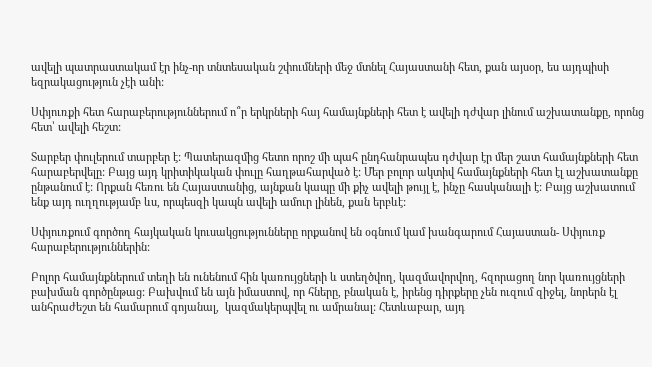ավելի պատրաստակամ էր ինչ-որ տնտեսական շփումների մեջ մտնել Հայաստանի հետ, քան այսօր, ես այդպիսի եզրակացություն չէի անի:

Սփյուռքի հետ հարաբերություններում ո՞ր երկրների հայ համայնքների հետ է ավելի դժվար լինում աշխատանքը, որոնց հետ՝ ավելի հեշտ:

Տարբեր փուլերում տարբեր է: Պատերազմից հետո որոշ մի պահ ընդհանրապես դժվար էր մեր շատ համայնքների հետ հարաբերվելը: Բայց այդ կրիտիկական փուլը հաղթահարված է: Մեր բոլոր ակտիվ համայնքների հետ էլ աշխատանքը ընթանում է: Որքան հեռու են Հայաստանից, այնքան կապը մի քիչ ավելի թույլ է, ինչը հասկանալի է: Բայց աշխատում ենք այդ ուղղությամբ ևս, որպեսզի կապն ավելի ամուր լինեն, քան երբևէ:

Սփյուռքում գործող հայկական կուսակցությունները որքանով են օգնում կամ խանգարում Հայաստան- Սփյուռք հարաբերություններին:

Բոլոր համայնքներում տեղի են ունենում հին կառույցների և ստեղծվող, կազմավորվող, հզորացող նոր կառույցների բախման գործընթաց: Բախվում են այն իմաստով, որ հները, բնական է, իրենց դիրքերը չեն ուզում զիջել, նորերն էլ անհրաժեշտ են համարում գոյանալ,  կազմակերպվել ու ամրանալ: Հետևաբար, այդ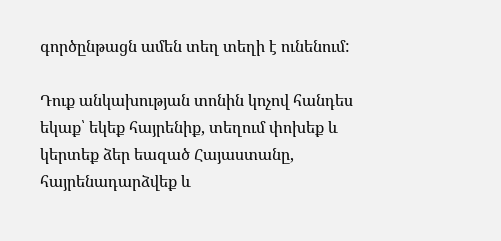գործընթացն ամեն տեղ տեղի է ունենում:

Դուք անկախության տոնին կոչով հանդես եկաք՝ եկեք հայրենիք, տեղում փոխեք և կերտեք ձեր եազած Հայաստանը, հայրենադարձվեք և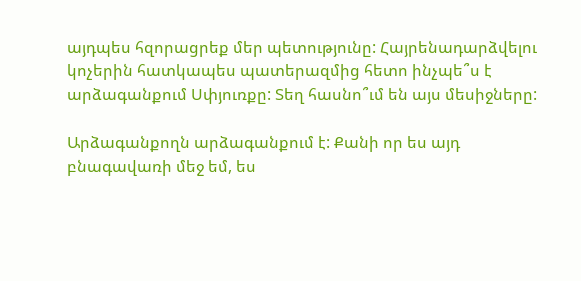այդպես հզորացրեք մեր պետությունը: Հայրենադարձվելու կոչերին հատկապես պատերազմից հետո ինչպե՞ս է արձագանքում Սփյուռքը: Տեղ հասնո՞ւմ են այս մեսիջները:

Արձագանքողն արձագանքում է: Քանի որ ես այդ բնագավառի մեջ եմ, ես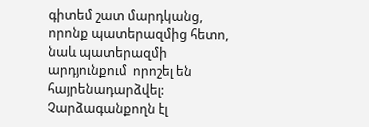գիտեմ շատ մարդկանց, որոնք պատերազմից հետո, նաև պատերազմի արդյունքում  որոշել են հայրենադարձվել: Չարձագանքողն էլ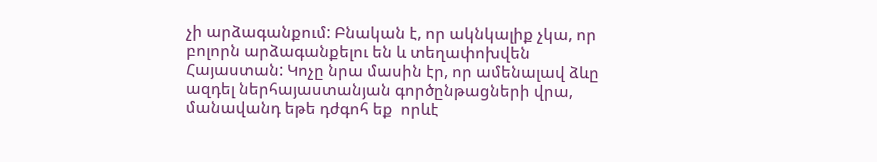չի արձագանքում: Բնական է, որ ակնկալիք չկա, որ բոլորն արձագանքելու են և տեղափոխվեն Հայաստան: Կոչը նրա մասին էր, որ ամենալավ ձևը ազդել ներհայաստանյան գործընթացների վրա, մանավանդ եթե դժգոհ եք  որևէ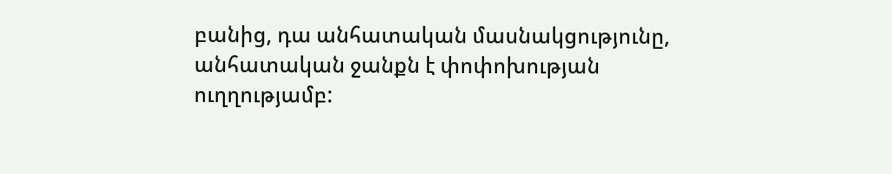բանից, դա անհատական մասնակցությունը, անհատական ջանքն է փոփոխության ուղղությամբ: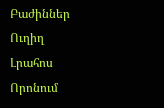Բաժիններ
Ուղիղ
Լրահոս
Որոնում